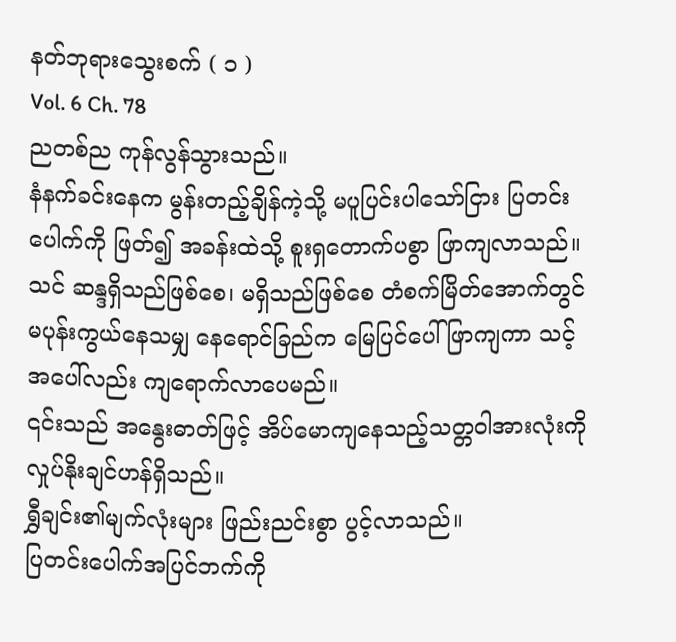နတ်ဘုရားသွေးစက် ( ၁ )
Vol. 6 Ch. 78
ညတစ်ည ကုန်လွန်သွားသည်။
နံနက်ခင်းနေက မွန်းတည့်ချိန်ကဲ့သို့ မပူပြင်းပါသော်ငြား ပြတင်းပေါက်ကို ဖြတ်၍ အခန်းထဲသို့ စူးရှတောက်ပစွာ ဖြာကျလာသည်။
သင် ဆန္ဒရှိသည်ဖြစ်စေ၊ မရှိသည်ဖြစ်စေ တံစက်မြိတ်အောက်တွင် မပုန်းကွယ်နေသမျှ နေရောင်ခြည်က မြေပြင်ပေါ် ဖြာကျကာ သင့်အပေါ်လည်း ကျရောက်လာပေမည်။
၎င်းသည် အနွေးဓာတ်ဖြင့် အိပ်မောကျနေသည့်သတ္တဝါအားလုံးကို လှုပ်နိုးချင်ဟန်ရှိသည်။
ရွှီချင်း၏မျက်လုံးများ ဖြည်းညင်းစွာ ပွင့်လာသည်။
ပြတင်းပေါက်အပြင်ဘက်ကို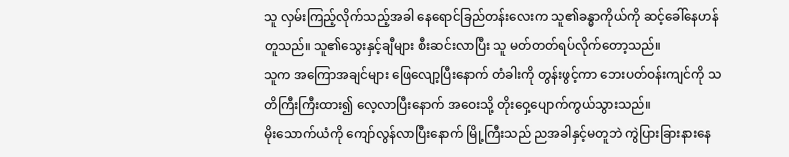သူ လှမ်းကြည့်လိုက်သည့်အခါ နေရောင်ခြည်တန်းလေးက သူ၏ခန္ဓာကိုယ်ကို ဆင့်ခေါ်နေဟန်တူသည်။ သူ၏သွေးနှင့်ချီများ စီးဆင်းလာပြီး သူ မတ်တတ်ရပ်လိုက်တော့သည်။
သူက အကြောအချင်များ ဖြေလျော့ပြီးနောက် တံခါးကို တွန်းဖွင့်ကာ ဘေးပတ်ဝန်းကျင်ကို သတိကြီးကြီးထား၍ လေ့လာပြီးနောက် အဝေးသို့ တိုးဝှေ့ပျောက်ကွယ်သွားသည်။
မိုးသောက်ယံကို ကျော်လွန်လာပြီးနောက် မြို့ကြီးသည် ညအခါနှင့်မတူဘဲ ကွဲပြားခြားနားနေ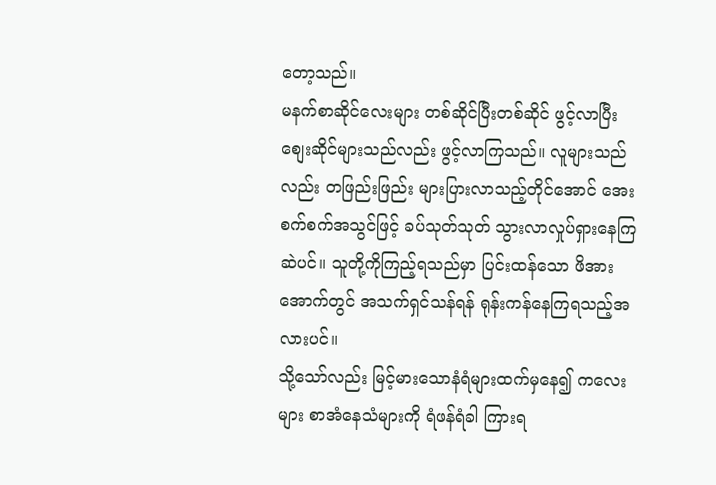တော့သည်။
မနက်စာဆိုင်လေးများ တစ်ဆိုင်ပြီးတစ်ဆိုင် ဖွင့်လာပြီး စျေးဆိုင်များသည်လည်း ဖွင့်လာကြသည်။ လူများသည်လည်း တဖြည်းဖြည်း များပြားလာသည့်တိုင်အောင် အေးစက်စက်အသွင်ဖြင့် ခပ်သုတ်သုတ် သွားလာလှုပ်ရှားနေကြဆဲပင်။ သူတို့ကိုကြည့်ရသည်မှာ ပြင်းထန်သော ဖိအားအောက်တွင် အသက်ရှင်သန်ရန် ရုန်းကန်နေကြရသည့်အလားပင်။
သို့သော်လည်း မြင့်မားသောနံရံများထက်မှနေ၍ ကလေးများ စာအံနေသံများကို ရံဖန်ရံခါ ကြားရ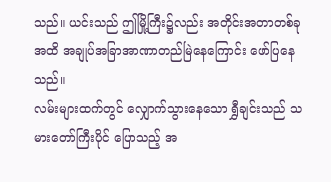သည်။ ယင်းသည် ဤမြို့ကြီး၌လည်း အတိုင်းအတာတစ်ခုအထိ အချုပ်အခြာအာဏာတည်မြဲနေကြောင်း ဖော်ပြနေသည်။
လမ်းများထက်တွင် လျှောက်သွားနေသော ရွှီချင်းသည် သမားတော်ကြီးပိုင် ပြောသည့် အ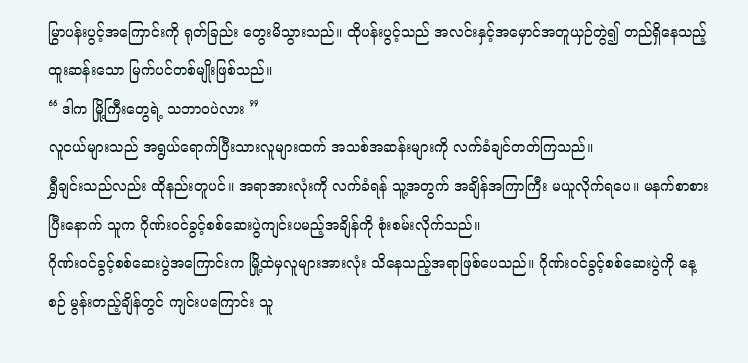မြွာပန်းပွင့်အကြောင်းကို ရုတ်ခြည်း တွေးမိသွားသည်။ ထိုပန်းပွင့်သည် အလင်းနှင့်အမှောင်အတူယှဉ်တွဲ၍ တည်ရှိနေသည့် ထူးဆန်းသော မြက်ပင်တစ်မျိုးဖြစ်သည်။
“ ဒါက မြို့ကြီးတွေရဲ့ သဘာဝပဲလား ”
လူငယ်များသည် အရွယ်ရောက်ပြီးသားလူများထက် အသစ်အဆန်းများကို လက်ခံချင်တတ်ကြသည်။
ရွှီချင်းသည်လည်း ထိုနည်းတူပင်။ အရာအားလုံးကို လက်ခံရန် သူ့အတွက် အချိန်အကြာကြီး မယူလိုက်ရပေ။ မနက်စာစားပြီးနောက် သူက ဂိုဏ်းဝင်ခွင့်စစ်ဆေးပွဲကျင်းပမည့်အချိန်ကို စုံးစမ်းလိုက်သည်။
ဂိုဏ်းဝင်ခွင့်စစ်ဆေးပွဲအကြောင်းက မြို့ထဲမှလူများအားလုံး သိနေသည့်အရာဖြစ်ပေသည်။ ဂိုဏ်းဝင်ခွင့်စစ်ဆေးပွဲကို နေ့စဉ် မွန်းတည့်ချိန်တွင် ကျင်းပကြောင်း သူ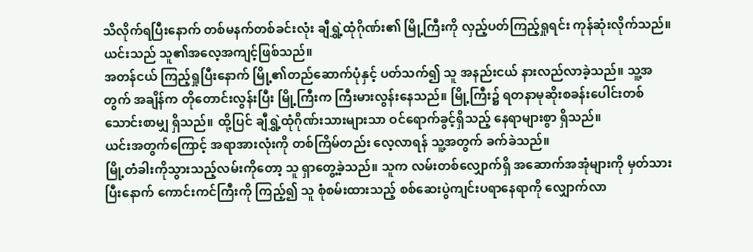သိလိုက်ရပြီးနောက် တစ်မနက်တစ်ခင်းလုံး ချီရွှဲ့ထုံဂိုဏ်း၏ မြို့ကြီးကို လှည့်ပတ်ကြည့်ရှုရင်း ကုန်ဆုံးလိုက်သည်။ ယင်းသည် သူ၏အလေ့အကျင့်ဖြစ်သည်။
အတန်ငယ် ကြည့်ရှုပြီးနောက် မြို့၏တည်ဆောက်ပုံနှင့် ပတ်သက်၍ သူ အနည်းငယ် နားလည်လာခဲ့သည်။ သူ့အတွက် အချိန်က တိုတောင်းလွန်းပြီး မြို့ကြီးက ကြီးမားလွန်းနေသည်။ မြို့ကြီး၌ ရတနာမုဆိုးစခန်းပေါင်းတစ်သောင်းစာမျှ ရှိသည်။ ထို့ပြင် ချီရွှဲ့ထုံဂိုဏ်းသားများသာ ဝင်ရောက်ခွင့်ရှိသည့် နေရာများစွာ ရှိသည်။
ယင်းအတွက်ကြောင့် အရာအားလုံးကို တစ်ကြိမ်တည်း လေ့လာရန် သူ့အတွက် ခက်ခဲသည်။
မြို့တံခါးကိုသွားသည့်လမ်းကိုတော့ သူ ရှာတွေ့ခဲ့သည်။ သူက လမ်းတစ်လျှောက်ရှိ အဆောက်အအုံများကို မှတ်သားပြီးနောက် ကောင်းကင်ကြီးကို ကြည့်၍ သူ စုံစမ်းထားသည့် စစ်ဆေးပွဲကျင်းပရာနေရာကို လျှောက်လာ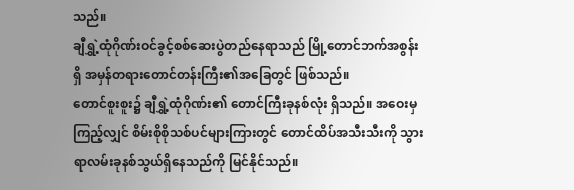သည်။
ချီရွှဲ့ထုံဂိုဏ်းဝင်ခွင့်စစ်ဆေးပွဲတည်နေရာသည် မြို့တောင်ဘက်အစွန်းရှိ အမှန်တရားတောင်တန်းကြီး၏အခြေတွင် ဖြစ်သည်။
တောင်စူးစူး၌ ချီရွှဲ့ထုံဂိုဏ်း၏ တောင်ကြီးခုနစ်လုံး ရှိသည်။ အဝေးမှကြည့်လျှင် စိမ်းစိုစိုသစ်ပင်များကြားတွင် တောင်ထိပ်အသီးသီးကို သွားရာလမ်းခုနစ်သွယ်ရှိနေသည်ကို မြင်နိုင်သည်။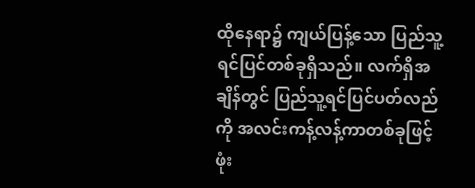ထိုနေရာ၌ ကျယ်ပြန့်သော ပြည်သူ့ရင်ပြင်တစ်ခုရှိသည်။ လက်ရှိအချိန်တွင် ပြည်သူ့ရင်ပြင်ပတ်လည်ကို အလင်းကန့်လန့်ကာတစ်ခုဖြင့် ဖုံး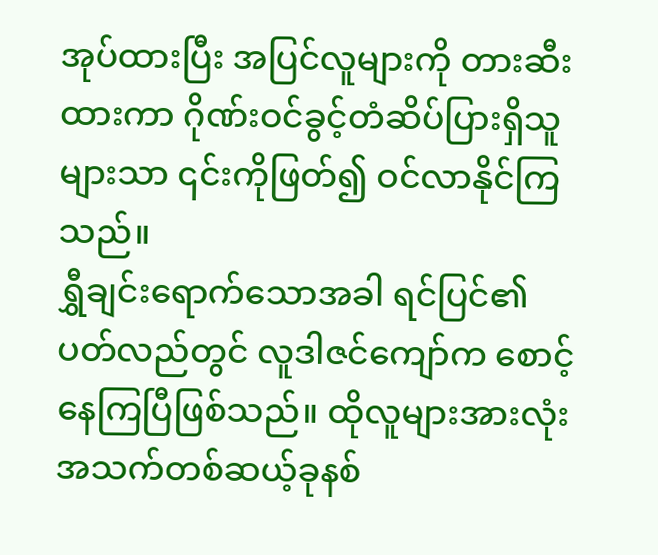အုပ်ထားပြီး အပြင်လူများကို တားဆီးထားကာ ဂိုဏ်းဝင်ခွင့်တံဆိပ်ပြားရှိသူများသာ ၎င်းကိုဖြတ်၍ ဝင်လာနိုင်ကြသည်။
ရွှီချင်းရောက်သောအခါ ရင်ပြင်၏ပတ်လည်တွင် လူဒါဇင်ကျော်က စောင့်နေကြပြီဖြစ်သည်။ ထိုလူများအားလုံး အသက်တစ်ဆယ့်ခုနစ်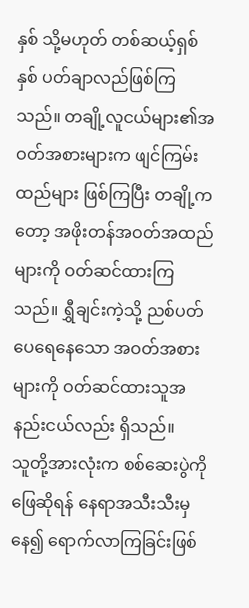နှစ် သို့မဟုတ် တစ်ဆယ့်ရှစ်နှစ် ပတ်ချာလည်ဖြစ်ကြသည်။ တချို့လူငယ်များ၏အဝတ်အစားများက ဖျင်ကြမ်းထည်များ ဖြစ်ကြပြီး တချို့ကတော့ အဖိုးတန်အဝတ်အထည်များကို ဝတ်ဆင်ထားကြသည်။ ရွှီချင်းကဲ့သို့ ညစ်ပတ်ပေရေနေသော အဝတ်အစားများကို ဝတ်ဆင်ထားသူအနည်းငယ်လည်း ရှိသည်။
သူတို့အားလုံးက စစ်ဆေးပွဲကို ဖြေဆိုရန် နေရာအသီးသီးမှနေ၍ ရောက်လာကြခြင်းဖြစ်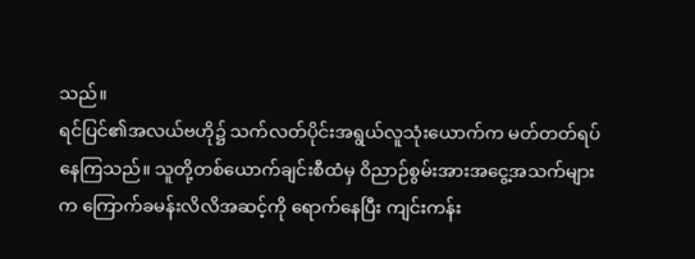သည်။
ရင်ပြင်၏အလယ်ဗဟို၌ သက်လတ်ပိုင်းအရွယ်လူသုံးယောက်က မတ်တတ်ရပ်နေကြသည်။ သူတို့တစ်ယောက်ချင်းစီထံမှ ဝိညာဉ်စွမ်းအားအငွေ့အသက်များက ကြောက်ခမန်းလိလိအဆင့်ကို ရောက်နေပြီး ကျင်းကန်း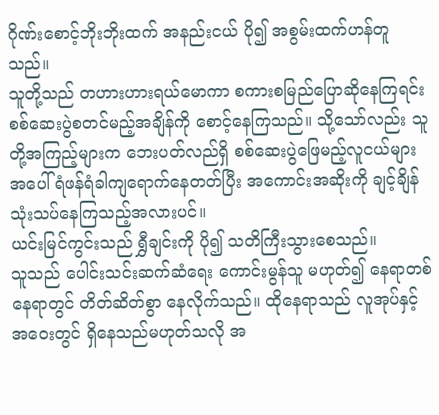ဂိုဏ်းစောင့်ဘိုးဘိုးထက် အနည်းငယ် ပို၍ အစွမ်းထက်ဟန်တူသည်။
သူတို့သည် တဟားဟားရယ်မောကာ စကားစမြည်ပြောဆိုနေကြရင်း စစ်ဆေးပွဲစတင်မည့်အချိန်ကို စောင့်နေကြသည်။ သို့သော်လည်း သူတို့အကြည့်များက ဘေးပတ်လည်ရှိ စစ်ဆေးပွဲဖြေမည့်လူငယ်များအပေါ် ရံဖန်ရံခါကျရောက်နေတတ်ပြီး အကောင်းအဆိုးကို ချင့်ချိန်သုံးသပ်နေကြသည့်အလားပင်။
ယင်းမြင်ကွင်းသည် ရွှီချင်းကို ပို၍ သတိကြီးသွားစေသည်။
သူသည် ပေါင်းသင်းဆက်ဆံရေး ကောင်းမွန်သူ မဟုတ်၍ နေရာတစ်နေရာတွင် တိတ်ဆိတ်စွာ နေလိုက်သည်။ ထိုနေရာသည် လူအုပ်နှင့် အဝေးတွင် ရှိနေသည်မဟုတ်သလို အ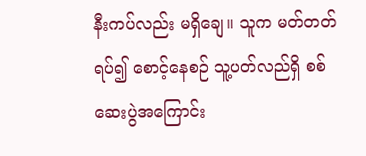နီးကပ်လည်း မရှိချေ။ သူက မတ်တတ်ရပ်၍ စောင့်နေစဉ် သူ့ပတ်လည်ရှိ စစ်ဆေးပွဲအကြောင်း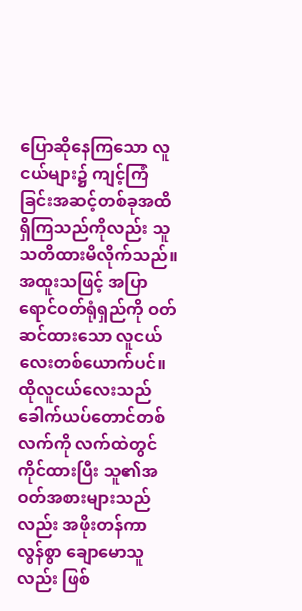ပြောဆိုနေကြသော လူငယ်များ၌ ကျင့်ကြံခြင်းအဆင့်တစ်ခုအထိ ရှိကြသည်ကိုလည်း သူ သတိထားမိလိုက်သည်။
အထူးသဖြင့် အပြာရောင်ဝတ်ရုံရှည်ကို ဝတ်ဆင်ထားသော လူငယ်လေးတစ်ယောက်ပင်။ ထိုလူငယ်လေးသည် ခေါက်ယပ်တောင်တစ်လက်ကို လက်ထဲတွင် ကိုင်ထားပြီး သူ၏အဝတ်အစားများသည်လည်း အဖိုးတန်ကာ လွန်စွာ ချောမောသူလည်း ဖြစ်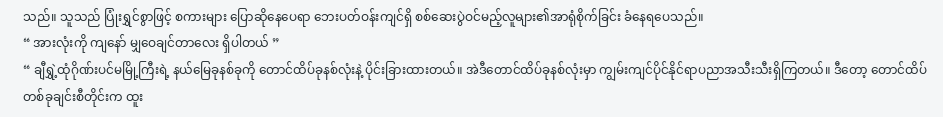သည်။ သူသည် ပြုံးရွှင်စွာဖြင့် စကားများ ပြောဆိုနေပေရာ ဘေးပတ်ဝန်းကျင်ရှိ စစ်ဆေးပွဲဝင်မည့်လူများ၏အာရုံစိုက်ခြင်း ခံနေရပေသည်။
“ အားလုံးကို ကျနော် မျှဝေချင်တာလေး ရှိပါတယ် ”
“ ချီရွှဲ့ထုံဂိုဏ်းပင်မမြို့ကြီးရဲ့ နယ်မြေခုနစ်ခုကို တောင်ထိပ်ခုနစ်လုံးနဲ့ ပိုင်းခြားထားတယ်။ အဲဒီတောင်ထိပ်ခုနစ်လုံးမှာ ကျွမ်းကျင်ပိုင်နိုင်ရာပညာအသီးသီးရှိကြတယ်။ ဒီတော့ တောင်ထိပ်တစ်ခုချင်းစီတိုင်းက ထူး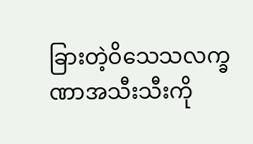ခြားတဲ့ဝိသေသလက္ခဏာအသီးသီးကို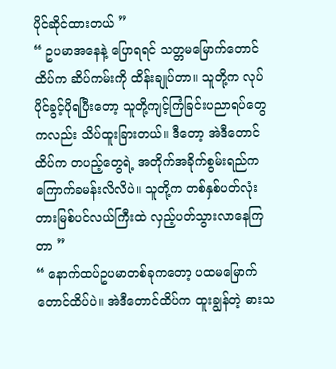ပိုင်ဆိုင်ထားတယ် ”
“ ဥပမာအနေနဲ့ ပြောရရင် သတ္တမမြောက်တောင်ထိပ်က ဆိပ်ကမ်းကို ထိန်းချုပ်တာ။ သူတို့က လုပ်ပိုင်ခွင့်ပိုရပြီးတော့ သူတို့ကျင့်ကြံခြင်းပညာရပ်တွေကလည်း သိပ်ထူးခြားတယ်။ ဒီတော့ အဲဒီတောင်ထိပ်က တပည့်တွေရဲ့ အတိုက်အခိုက်စွမ်းရည်က ကြောက်ခမန်းလိလိပဲ။ သူတို့က တစ်နှစ်ပတ်လုံး တားမြစ်ပင်လယ်ကြီးထဲ လှည့်ပတ်သွားလာနေကြတာ ”
“ နောက်ထပ်ဥပမာတစ်ခုကတော့ ပထမမြောက်တောင်ထိပ်ပဲ။ အဲဒီတောင်ထိပ်က ထူးချွန်တဲ့ ဓားသ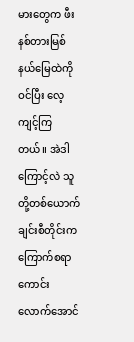မားတွေက ဖီးနစ်တားမြစ်နယ်မြေထဲကို ဝင်ပြီး လေ့ကျင့်ကြတယ်။ အဲဒါကြောင့်လဲ သူတို့တစ်ယောက်ချင်းစီတိုင်းက ကြောက်စရာကောင်းလောက်အောင်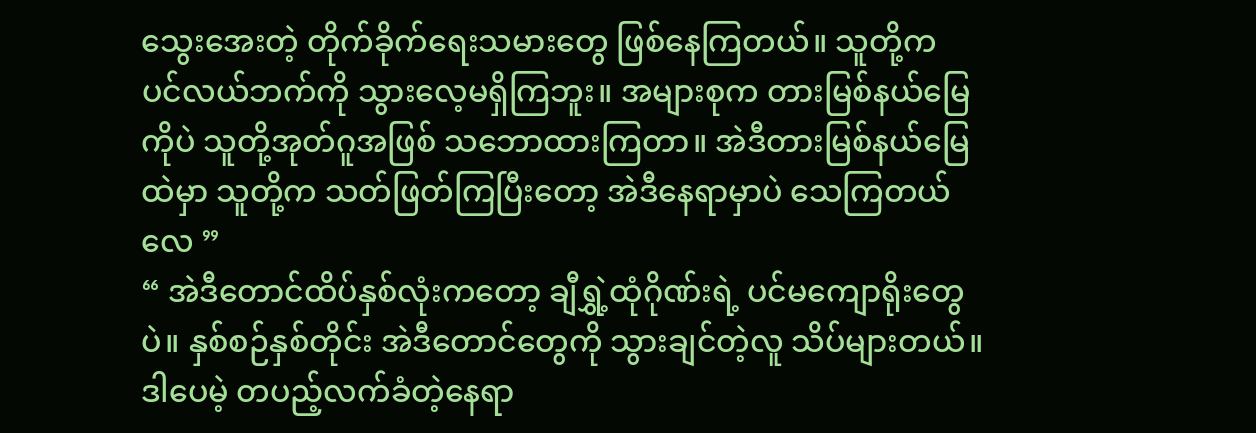သွေးအေးတဲ့ တိုက်ခိုက်ရေးသမားတွေ ဖြစ်နေကြတယ်။ သူတို့က ပင်လယ်ဘက်ကို သွားလေ့မရှိကြဘူး။ အများစုက တားမြစ်နယ်မြေကိုပဲ သူတို့အုတ်ဂူအဖြစ် သဘောထားကြတာ။ အဲဒီတားမြစ်နယ်မြေထဲမှာ သူတို့က သတ်ဖြတ်ကြပြီးတော့ အဲဒီနေရာမှာပဲ သေကြတယ်လေ ”
“ အဲဒီတောင်ထိပ်နှစ်လုံးကတော့ ချီရွှဲ့ထုံဂိုဏ်းရဲ့ ပင်မကျောရိုးတွေပဲ။ နှစ်စဉ်နှစ်တိုင်း အဲဒီတောင်တွေကို သွားချင်တဲ့လူ သိပ်များတယ်။ ဒါပေမဲ့ တပည့်လက်ခံတဲ့နေရာ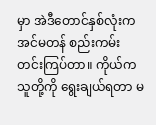မှာ အဲဒီတောင်နှစ်လုံးက အင်မတန် စည်းကမ်းတင်းကြပ်တာ။ ကိုယ်က သူတို့ကို ရွေးချယ်ရတာ မ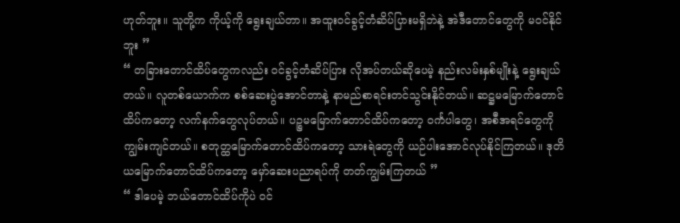ဟုတ်ဘူး။ သူတို့က ကိုယ့်ကို ရွေးချယ်တာ။ အထူးဝင်ခွင့်တံဆိပ်ပြားမရှိဘဲနဲ့ အဲဒီတောင်တွေကို မဝင်နိုင်ဘူး ”
“ တခြားတောင်ထိပ်တွေကလည်း ဝင်ခွင့်တံဆိပ်ပြား လိုအပ်တယ်ဆိုပေမဲ့ နည်းလမ်းနှစ်မျိုးနဲ့ ရွေးချယ်တယ်။ လူတစ်ယောက်က စစ်ဆေးပွဲအောင်တာနဲ့ နာမည်စာရင်းတင်သွင်းနိုင်တယ်။ ဆဋ္ဌမမြောက်တောင်ထိပ်ကတော့ လက်နက်တွေလုပ်တယ်။ ပဉ္စမမြောက်တောင်ထိပ်ကတော့ ဝင်္ကပါတွေ၊ အစီအရင်တွေကို ကျွမ်းကျင်တယ်။ စတုတ္ထမြောက်တောင်ထိပ်ကတော့ သားရဲတွေကို ယဉ်ပါးအောင်လုပ်နိုင်ကြတယ်။ ဒုတိယမြောက်တောင်ထိပ်ကတော့ မှော်ဆေးပညာရပ်ကို တတ်ကျွမ်းကြတယ် ”
“ ဒါပေမဲ့ ဘယ်တောင်ထိပ်ကိုပဲ ဝင်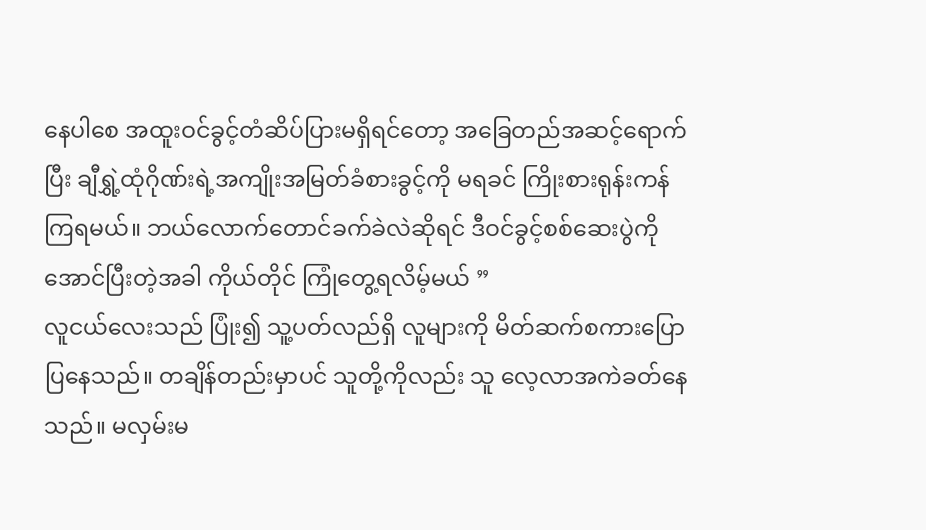နေပါစေ အထူးဝင်ခွင့်တံဆိပ်ပြားမရှိရင်တော့ အခြေတည်အဆင့်ရောက်ပြီး ချီရွှဲ့ထုံဂိုဏ်းရဲ့အကျိုးအမြတ်ခံစားခွင့်ကို မရခင် ကြိုးစားရုန်းကန်ကြရမယ်။ ဘယ်လောက်တောင်ခက်ခဲလဲဆိုရင် ဒီဝင်ခွင့်စစ်ဆေးပွဲကို အောင်ပြီးတဲ့အခါ ကိုယ်တိုင် ကြုံတွေ့ရလိမ့်မယ် ”
လူငယ်လေးသည် ပြုံး၍ သူ့ပတ်လည်ရှိ လူများကို မိတ်ဆက်စကားပြောပြနေသည်။ တချိန်တည်းမှာပင် သူတို့ကိုလည်း သူ လေ့လာအကဲခတ်နေသည်။ မလှမ်းမ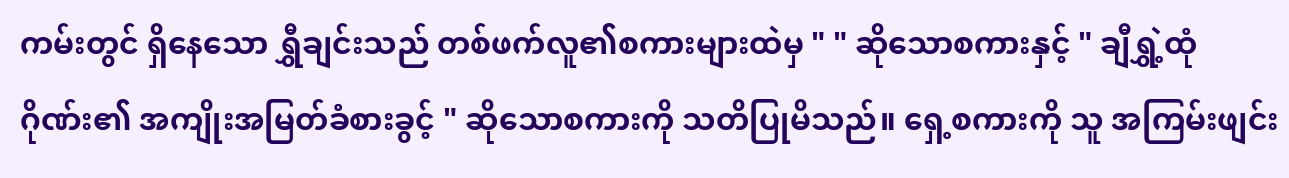ကမ်းတွင် ရှိနေသော ရွှီချင်းသည် တစ်ဖက်လူ၏စကားများထဲမှ " " ဆိုသောစကားနှင့် " ချီရွှဲ့ထုံဂိုဏ်း၏ အကျိုးအမြတ်ခံစားခွင့် " ဆိုသောစကားကို သတိပြုမိသည်။ ရှေ့စကားကို သူ အကြမ်းဖျင်း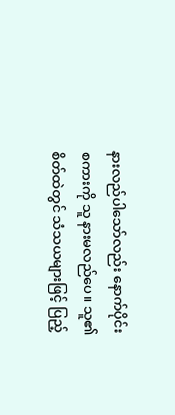နားလည်ပါသော်လည်း နောက်ပိုင်းစကားကို သူ နားမလည်ပေ။ သူ၏စိတ်ထဲတွင် သံသယများဖြင့် ပြည့်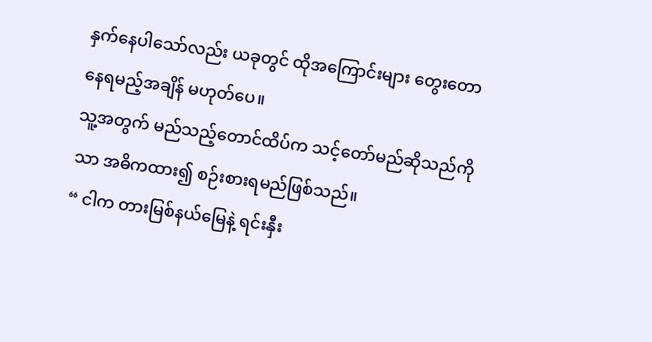နှက်နေပါသော်လည်း ယခုတွင် ထိုအကြောင်းများ တွေးတောနေရမည့်အချိန် မဟုတ်ပေ။
သူ့အတွက် မည်သည့်တောင်ထိပ်က သင့်တော်မည်ဆိုသည်ကိုသာ အဓိကထား၍ စဉ်းစားရမည်ဖြစ်သည်။
“ ငါက တားမြစ်နယ်မြေနဲ့ ရင်းနှီး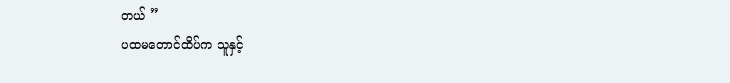တယ် ”
ပထမတောင်ထိပ်က သူနှင့်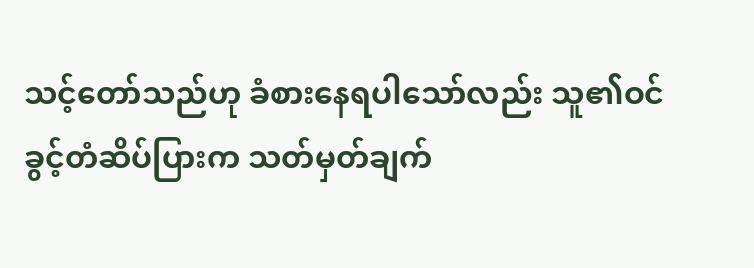သင့်တော်သည်ဟု ခံစားနေရပါသော်လည်း သူ၏ဝင်ခွင့်တံဆိပ်ပြားက သတ်မှတ်ချက်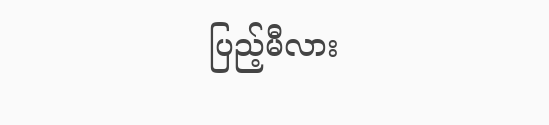ပြည့်မီလား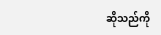ဆိုသည်ကို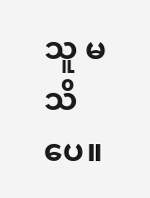သူ မသိပေ။